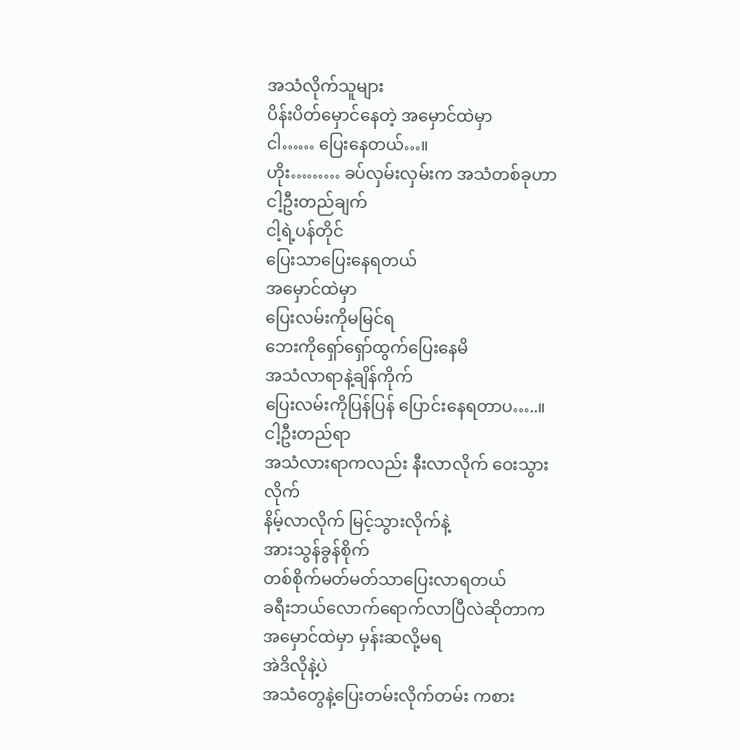အသံလိုက်သူများ
ပိန်းပိတ်မှောင်နေတဲ့ အမှောင်ထဲမှာ
ငါ…… ပြေးနေတယ်…။
ဟိုး……… ခပ်လှမ်းလှမ်းက အသံတစ်ခုဟာ
ငါ့ဦးတည်ချက်
ငါ့ရဲ့ပန်တိုင်
ပြေးသာပြေးနေရတယ်
အမှောင်ထဲမှာ
ပြေးလမ်းကိုမမြင်ရ
ဘေးကိုရှော်ရှော်ထွက်ပြေးနေမိ
အသံလာရာနဲ့ချိန်ကိုက်
ပြေးလမ်းကိုပြန်ပြန် ပြောင်းနေရတာပ…..။
ငါ့ဦးတည်ရာ
အသံလားရာကလည်း နီးလာလိုက် ဝေးသွားလိုက်
နိမ့်လာလိုက် မြင့်သွားလိုက်နဲ့
အားသွန်ခွန်စိုက်
တစ်စိုက်မတ်မတ်သာပြေးလာရတယ်
ခရီးဘယ်လောက်ရောက်လာပြီလဲဆိုတာက
အမှောင်ထဲမှာ မှန်းဆလို့မရ
အဲဒိလိုနဲ့ပဲ
အသံတွေနဲ့ပြေးတမ်းလိုက်တမ်း ကစား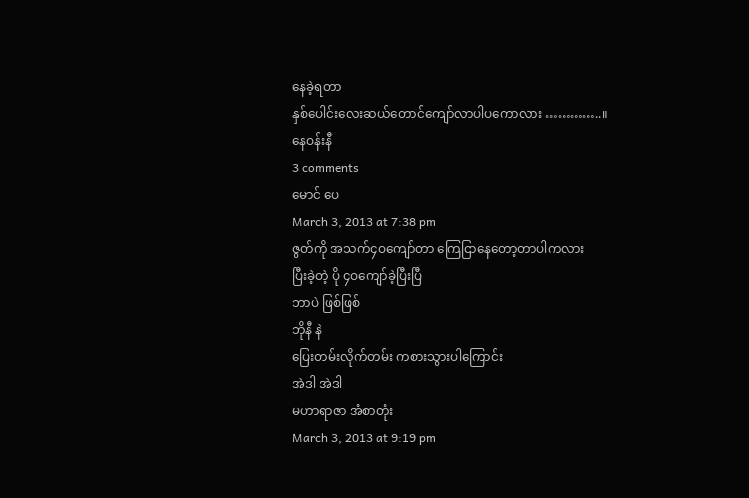နေခဲ့ရတာ
နှစ်ပေါင်းလေးဆယ်တောင်ကျော်လာပါပကောလား …………..။
နေဝန်းနီ
3 comments
မောင် ပေ
March 3, 2013 at 7:38 pm
ဇွတ်ကို အသက်၄ဝကျော်တာ ကြေငြာနေတော့တာပါကလား
ပြီးခဲ့တဲ့ ပို ၄ဝကျော်ခဲ့ပြီးပြီ
ဘာပဲ ဖြစ်ဖြစ်
ဘိုနီ နဲ
ပြေးတမ်းလိုက်တမ်း ကစားသွားပါကြောင်း
အဲဒါ အဲဒါ
မဟာရာဇာ အံစာတုံး
March 3, 2013 at 9:19 pm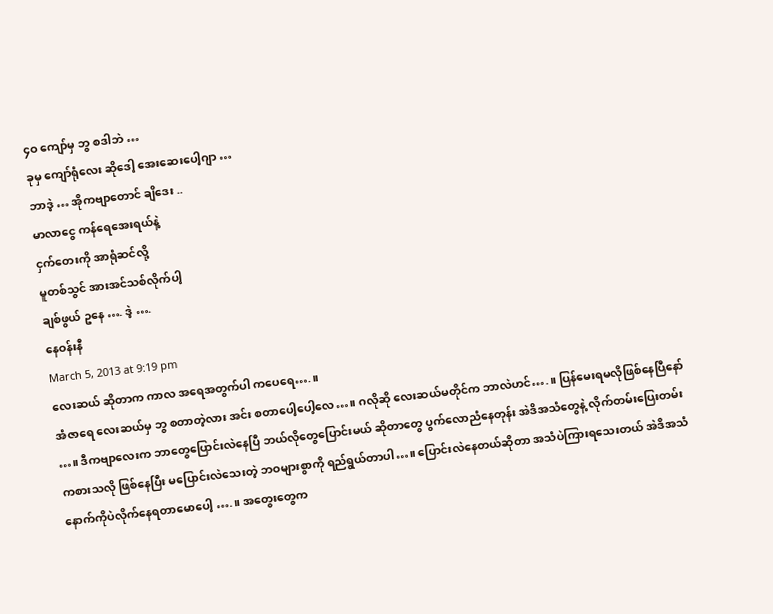၄ဝ ကျော်မှ ဘွ စဒါဘဲ …
ခုမှ ကျော်ရုံလေး ဆိုဒေါ့ အေးဆေးပေါ့ဂျာ …
ဘာဒဲ့ … အိုကဗျာတောင် ချိဒေး ..
မာလာငွေ ကန်ရေအေးရယ်နဲ့
ငှက်တေးကို အာရုံဆင်လို့
မူတစ်သွင် အားအင်သစ်လိုက်ပါ့
ချစ်ဖွယ် ဥနေ …. ဒဲ့ ….
နေဝန်းနီ
March 5, 2013 at 9:19 pm
လေးဆယ် ဆိုတာက ကာလ အရေအတွက်ပါ ကပေရေ….။
အံဇာရေ လေးဆယ်မှ ဘွ စတာတဲ့လား အင်း စတာပေါ့ပေါ့လေ…။ ဂလိုဆို လေးဆယ်မတိုင်က ဘာလဲဟင်….။ ပြန်မေးရမလိုဖြစ်နေပြီနော် …။ ဒီကဗျာလေးက ဘာတွေပြောင်းလဲနေပြီ ဘယ်လိုတွေပြောင်းမယ် ဆိုတာတွေ ပွက်လောညံနေတုန်း အဲဒိအသံတွေနဲ့ လိုက်တမ်းပြေးတမ်းကစားသလို ဖြစ်နေပြီး မပြောင်းလဲသေးတဲ့ ဘဝများစွာကို ရည်ရွယ်တာပါ…။ ပြောင်းလဲနေတယ်ဆိုတာ အသံပဲကြားရသေးတယ် အဲဒိအသံနောက်ကိုပဲလိုက်နေရတာမောပေါ့ ….။ အတွေးတွေက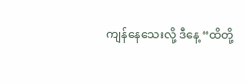ကျန်နေသေးလို့ ဒီနေ့ “ထိတို့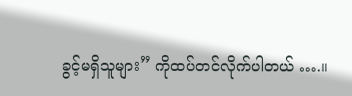ခွင့်မရှိသူများ” ကိုထပ်တင်လိုက်ပါတယ် ….။